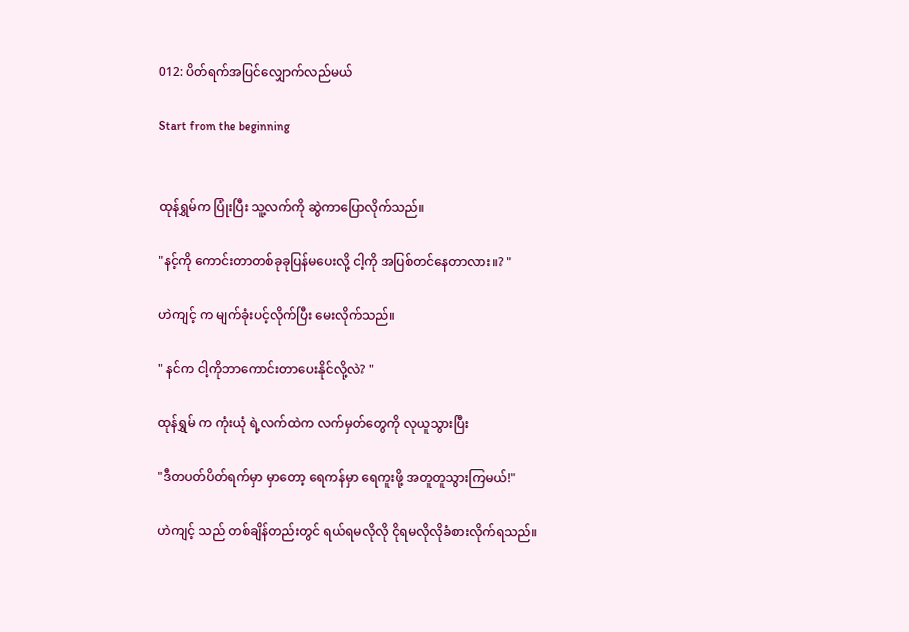012: ပိတ်ရက်အပြင်လျှောက်လည်မယ်

Start from the beginning


ထုန်ရွှမ်က ပြုံးပြီး သူ့လက်ကို ဆွဲကာပြောလိုက်သည်။

"နင့်ကို ကောင်းတာတစ်ခုခုပြန်မပေးလို့ ငါ့ကို အပြစ်တင်နေတာလား။? "

ဟဲကျင့် က မျက်ခုံးပင့်လိုက်ပြီး မေးလိုက်သည်။

" နင်က ငါ့ကိုဘာကောင်းတာပေးနိုင်လို့လဲ? "

ထုန်ရွှမ် က ကုံးယုံ ရဲ့လက်ထဲက လက်မှတ်တွေကို လုယူသွားပြီး

"ဒီတပတ်ပိတ်ရက်မှာ မှာတော့ ရေကန်မှာ ရေကူးဖို့ အတူတူသွားကြမယ်!"

ဟဲကျင့် သည် တစ်ချိန်တည်းတွင် ရယ်ရမလိုလို ငိုရမလိုလိုခံစားလိုက်ရသည်။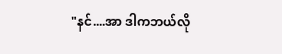"နင်....အာ ဒါကဘယ်လို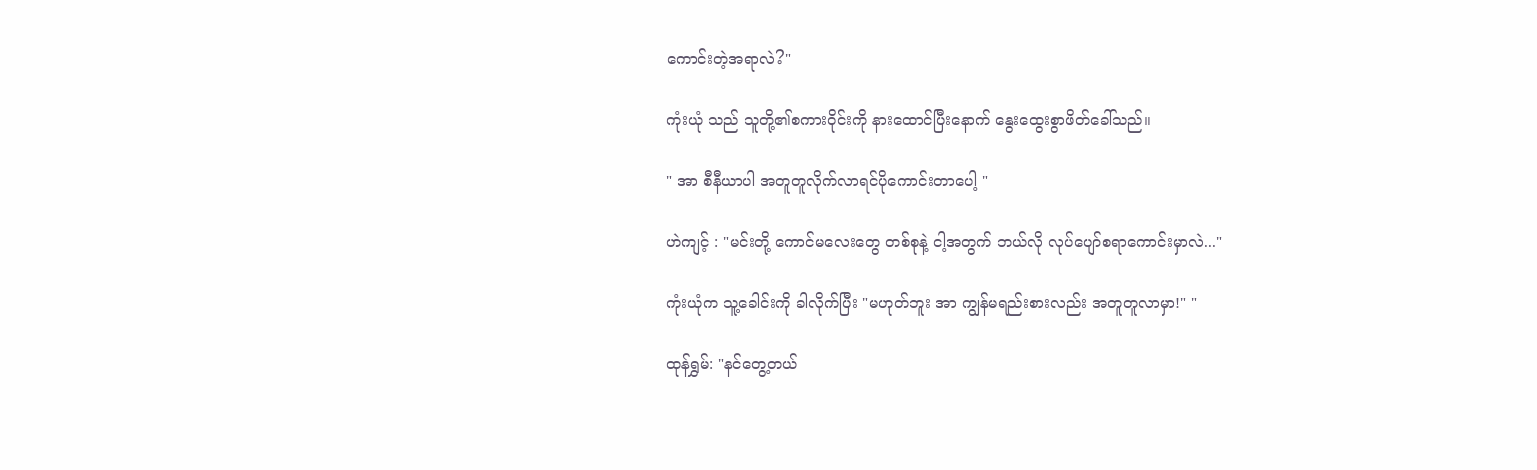ကောင်းတဲ့အရာလဲ?"

ကုံးယုံ သည် သူတို့၏စကားဝိုင်းကို နားထောင်ပြီးနောက် နွေးထွေးစွာဖိတ်ခေါ်သည်။

" အာ စီနီယာပါ အတူတူလိုက်လာရင်ပိုကောင်းတာပေါ့ "

ဟဲကျင့် : "မင်းတို့ ကောင်မလေးတွေ တစ်စုနဲ့ ငါ့အတွက် ဘယ်လို လုပ်ပျော်စရာကောင်းမှာလဲ..."

ကုံးယုံက သူ့ခေါင်းကို ခါလိုက်ပြီး "မဟုတ်ဘူး အာ ကျွန်မရည်းစားလည်း အတူတူလာမှာ!" "

ထုန်ရွှမ်: "နင်တွေ့တယ်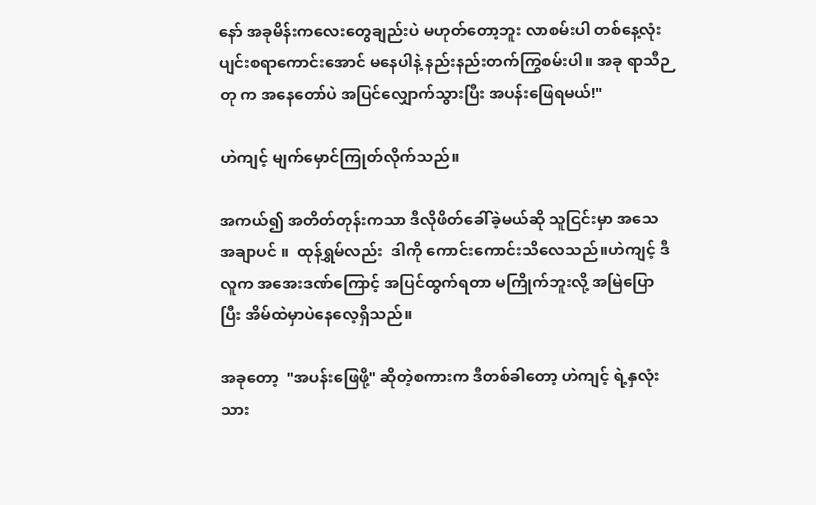နော် အခုမိန်းကလေးတွေချည်းပဲ မဟုတ်တော့ဘူး လာစမ်းပါ တစ်နေ့လုံးပျင်းစရာကောင်းအောင် မနေပါနဲ့ နည်းနည်းတက်ကြွစမ်းပါ။ အခု ရာသီဉတု က အနေတော်ပဲ အပြင်လျှောက်သွားပြီး အပန်းဖြေရမယ်!"

ဟဲကျင့် မျက်မှောင်ကြုတ်လိုက်သည်။

အကယ်၍ အတိတ်တုန်းကသာ ဒီလိုဖိတ်ခေါ်ခဲ့မယ်ဆို သူငြင်းမှာ အသေအချာပင် ။  ထုန်ရွှမ်လည်း  ဒါကို ကောင်းကောင်းသိလေသည်။ဟဲကျင့် ဒီလူက အအေးဒဏ်ကြောင့် အပြင်ထွက်ရတာ မကြိုက်ဘူးလို့ အမြဲပြော ပြီး အိမ်ထဲမှာပဲနေလေ့ရှိသည်။

အခုတော့  "အပန်းဖြေဖို့" ဆိုတဲ့စကားက ဒီတစ်ခါတော့ ဟဲကျင့် ရဲ့နှလုံးသား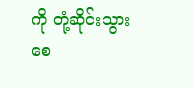ကို တုံ့ဆိုင်းသွားစေ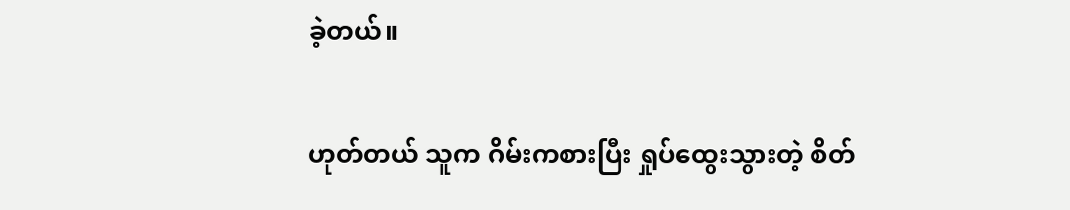ခဲ့တယ်။

ဟုတ်တယ် သူက ဂိမ်းကစားပြီး ရှုပ်ထွေးသွားတဲ့ စိတ်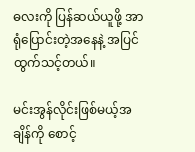ဓလးကို ပြန်ဆယ်ယူဖို့ အာရုံပြောင်းတဲ့အနေနဲ့ အပြင်ထွက်သင့်တယ်။

မင်းအွန်လိုင်းဖြစ်မယ့်အချိန်ကို စောင့်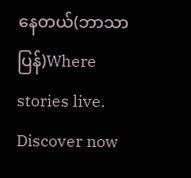နေတယ်(ဘာသာပြန်)Where stories live. Discover now